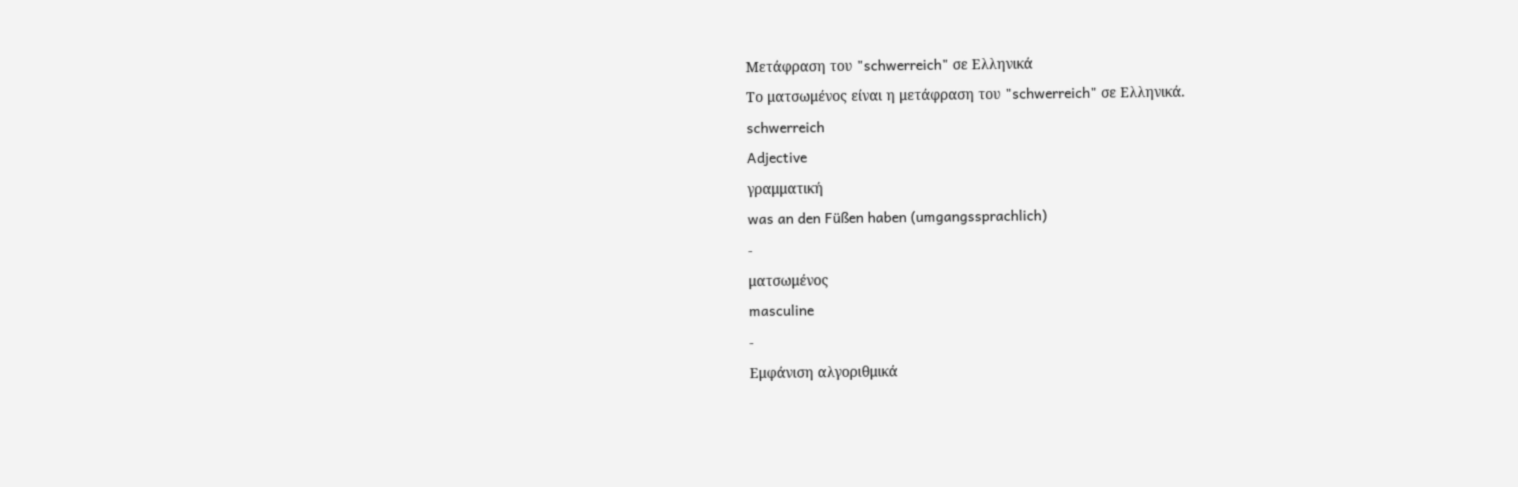Μετάφραση του "schwerreich" σε Ελληνικά
Το ματσωμένος είναι η μετάφραση του "schwerreich" σε Ελληνικά.
schwerreich
Adjective
γραμματική
was an den Füßen haben (umgangssprachlich)
-
ματσωμένος
masculine
-
Εμφάνιση αλγοριθμικά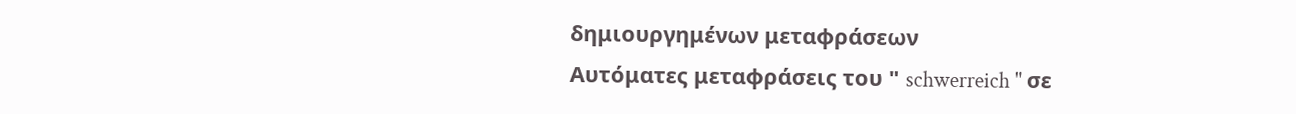δημιουργημένων μεταφράσεων
Αυτόματες μεταφράσεις του " schwerreich " σε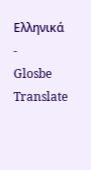Ελληνικά
-
Glosbe Translate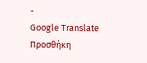-
Google Translate
Προσθήκη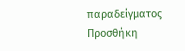παραδείγματος
Προσθήκη